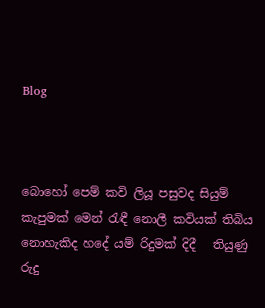Blog



බොහෝ පෙම් කවි ලියූ පසුවද සියුම් කැපුමක් මෙන් රැඳී නොලී කවියක් තිබිය නොහැකිද හදේ යම් රිදුමක් දිදී   තියුණු රුදු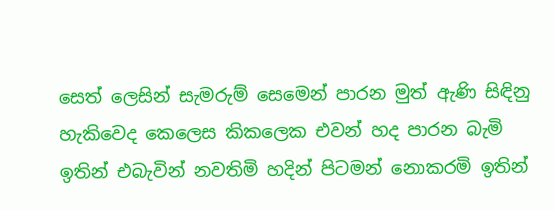සෙත් ලෙසින් සැමරුම් සෙමෙන් පාරන මුත් ඇණි සිඳිනු හැකිවෙද කෙලෙස කිකලෙක එවන් හද පාරන බැමි   ඉතින් එබැවින් නවතිමි හදින් පිටමන් නොකරමි ඉතින්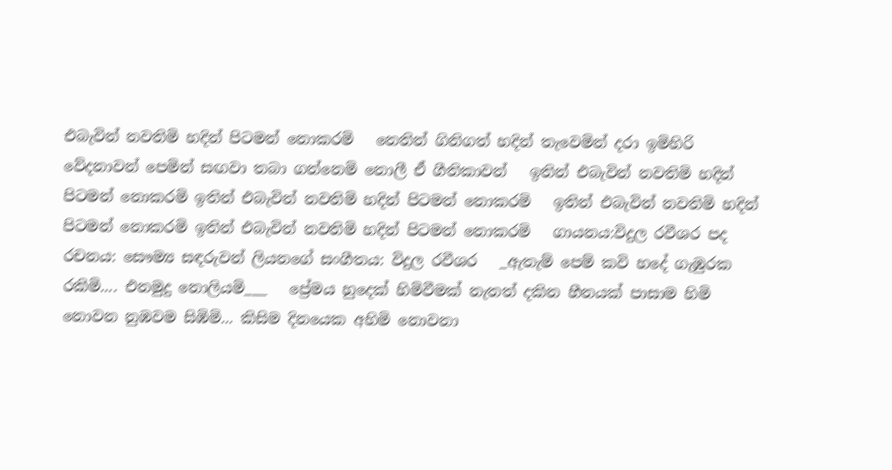එබැවින් නවතිමි හදින් පිටමන් නොකරමි   නෙතින් ගිනිගත් හදින් තැවෙමින් දරා ඉමිහිරි වේදනාවන් පෙමින් සඟවා තබා ගන්නෙමි නොලී ඒ ගීතිකාවන්   ඉතින් එබැවින් නවතිමි හදින් පිටමන් නොකරමි ඉතින් එබැවින් නවතිමි හදින් පිටමන් නොකරමි   ඉතින් එබැවින් නවතිමි හදින් පිටමන් නොකරමි ඉතින් එබැවින් නවතිමි හදින් පිටමන් නොකරමි   ගායනය:විදුල රවීශර පද රචනය: සෞම්‍ය සඳරුවන් ලියනගේ සංගීතය: විදුල රවීශර   _ඇතැම් පෙම් කවි හදේ ගැඹුරක රකිමි.... එනමුදු නොලියමි___   ප්‍රේමය හුදෙක් හිමිවීමක් නැතත් දකින හීනයක් පාසාම හිමි නොවන නුඹවම සිඹිමි... කිසිම දිනයෙක අහිමි නොවනා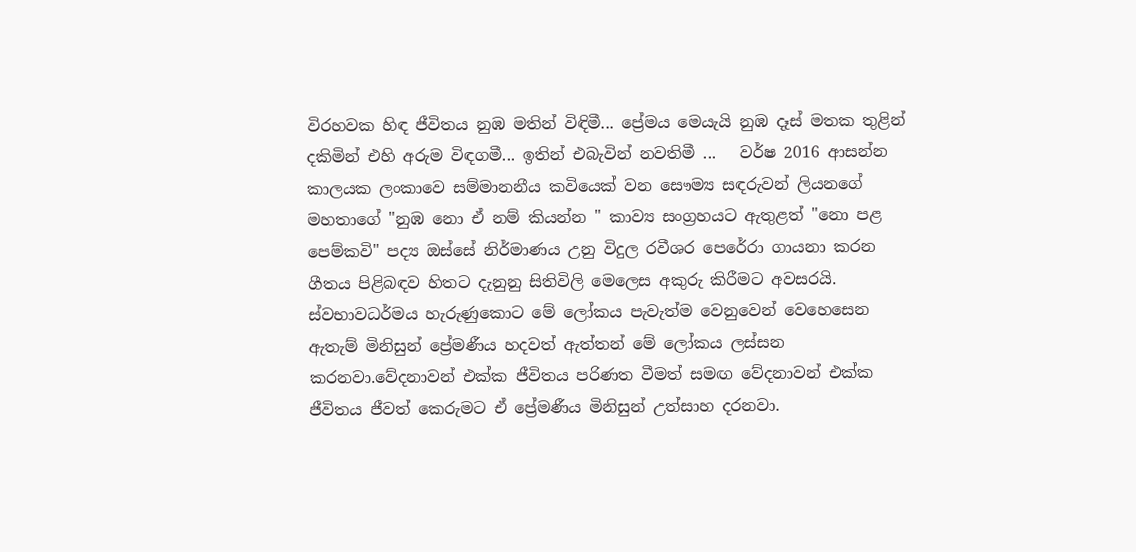විරහවක හිඳ ජීවිතය නුඹ මතින් විඳිමී... ප්‍රේමය මෙයැයි නුඹ දෑස් මතක තුළින් දකිමින් එහි අරුම විඳගමී... ඉතින් එබැවින් නවතිමී ...   වර්ෂ 2016 ආසන්න කාලයක ලංකාවෙ සම්මානනීය කවියෙක් වන සෞම්‍ය සඳරුවන් ලියනගේ මහතාගේ "නුඹ නො ඒ නම් කියන්න " කාව්‍ය සංග්‍රහයට ඇතුළත් "නො පළ පෙම්කවි" පද්‍ය ඔස්සේ නිර්මාණය උනු විදුල රවීශර පෙරේරා ගායනා කරන ගීතය පිළිබඳව හිතට දැනුනු සිතිවිලි මෙලෙස අකුරු කිරීමට අවසරයි.   ස්වභාවධර්මය හැරුණුකොට මේ ලෝකය පැවැත්ම වෙනුවෙන් වෙහෙසෙන ඇතැම් මිනිසුන් ප්‍රේමණීය හදවත් ඇත්තන් මේ ලෝකය ලස්සන කරනවා.වේදනාවන් එක්ක ජීවිතය පරිණත වීමත් සමඟ වේදනාවන් එක්ක ජීවිතය ජීවත් කෙරුමට ඒ ප්‍රේමණීය මිනිසුන් උත්සාහ දරනවා.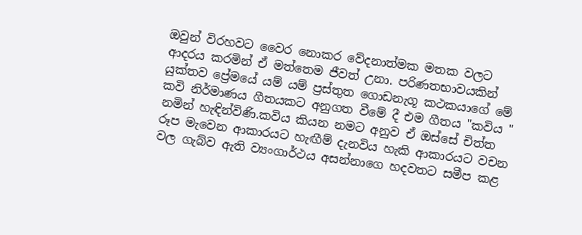ඔවුන් විරහවට වෛර නොකර වේදනාත්මක මතක වලට ආදරය කරමින් ඒ මත්තෙම ජීවත් උනා. පරිණතභාවයකින් යුක්තව ප්‍රේමයේ යම් යම් ප්‍රස්තුත ගොඩනැගූ කථකයාගේ මේ කවි නිර්මාණය ගීතයකට අනුගත වීමේ දී එම ගීතය "කවිය " නමින් හැඳින්විණි.කවිය කියන නමට අනුව ඒ ඔස්සේ චිත්ත රූප මැවෙන ආකාරයට හැඟීම් දැනවිය හැකි ආකාරයට වචන වල ගැබ්ව ඇති ව්‍යංගාර්ථය අසන්නාගෙ හදවතට සමීප කළ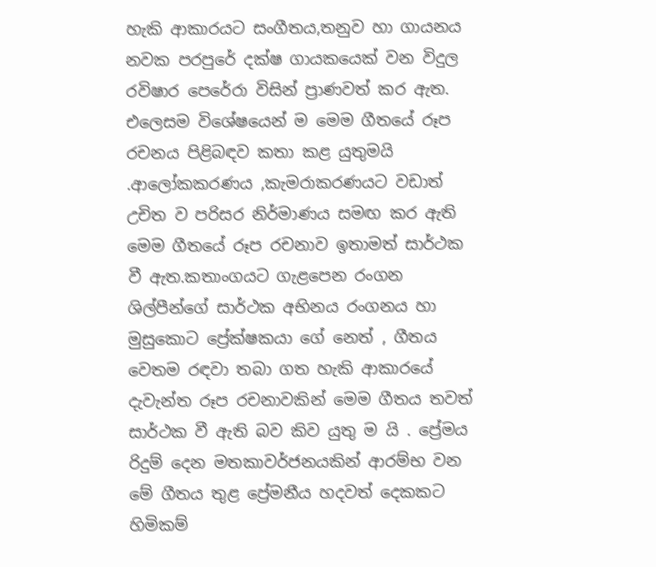හැකි ආකාරයට සංගීතය,තනුව හා ගායනය නවක පරපුරේ දක්ෂ ගායකයෙක් වන විදුල රවිෂාර පෙරේරා විසින් ප්‍රාණවත් කර ඇත. එලෙසම විශේෂයෙන් ම මෙම ගීතයේ රූප රචනය පිළිබඳව කතා කළ යුතුමයි .ආලෝකකරණය ,කැමරාකරණයට වඩාත් උචිත ව පරිසර නිර්මාණය සමඟ කර ඇති මෙම ගීතයේ රූප රචනාව ඉතාමත් සාර්ථක වී ඇත.කතාංගයට ගැළපෙන රංගන ශිල්පීන්ගේ සාර්ථක අභිනය රංගනය හා මුසුකොට ප්‍රේක්ෂකයා ගේ නෙත් , ගීතය වෙතම රඳවා තබා ගත හැකි ආකාරයේ දැවැන්ත රූප රචනාවකින් මෙම ගීතය තවත් සාර්ථක වී ඇති බව කිව යුතු ම යි . ප්‍රේමය රිදුම් දෙන මතකාවර්ජනයකින් ආරම්භ වන මේ ගීතය තුළ ප්‍රේමනීය හදවත් දෙකකට හිමිකම්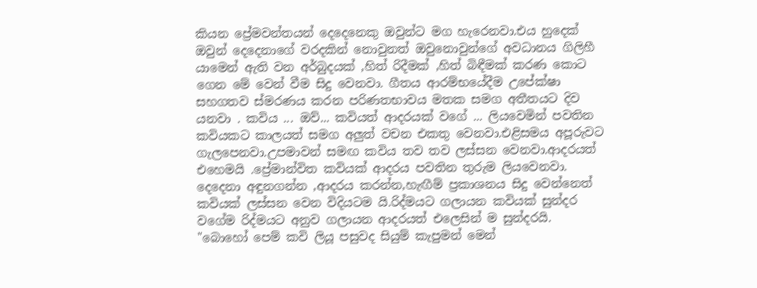කියන ප්‍රේමවන්තයන් දෙදෙනෙකු ඔවුන්ට මග හැරෙනවා.එය හුදෙක් ඔවුන් දෙදෙනාගේ වරදකින් නොවුනත් ඔවුනොවුන්ගේ අවධානය ගිලිහී යාමෙන් ඇති වන අර්බුදයක් ,හිත් රිදීමක් ,හිත් බිඳීමක් කරණ කොට ගෙන මේ වෙන් වීම සිදු වෙනවා. ගීතය ආරම්භයේදීම උපේක්ෂා සහගතව ස්මරණය කරන පරිණතභාවය මතක සමග අතීතයට දිව යනවා . කවිය ... ඔව්... කවියත් ආදරයක් වගේ ... ලියවෙමින් පවතින කවියකට කාලයත් සමග අලුත් වචන එකතු වෙනවා.එළිසමය අපූරුවට ගැලපෙනවා.උපමාවන් සමඟ කවිය තව තව ලස්සන වෙනවා.ආදරයත් එහෙමයි .ප්‍රේමාන්විත කවියක් ආදරය පවතින තුරුම ලියවෙනවා. දෙදෙනා අඳුනගන්න ,ආදරය කරන්න,හැඟීම් ප්‍රකාශනය සිදු වෙන්නෙත් කවියක් ලස්සන වෙන විදියටම යි.රිද්මයට ගලායන කවියක් සුන්දර වගේම රිද්මයට අනුව ගලායන ආදරයත් එලෙසින් ම සුන්දරයි.   "බොහෝ පෙම් කවි ලියූ පසුවද සියුම් කැපුමන් මෙන්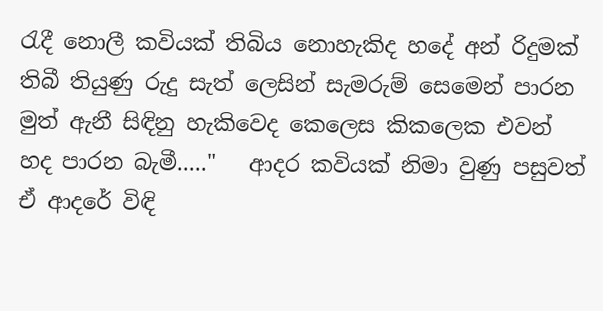රැදී නොලී කවියක් තිබිය නොහැකිද හදේ අන් රිදුමක් තිබී තියුණු රුදු සැත් ලෙසින් සැමරුම් සෙමෙන් පාරන මුත් ඇනී සිඳිනු හැකිවෙද කෙලෙස කිකලෙක එවන් හද පාරන බැමී....."   ආදර කවියක් නිමා වුණු පසුවත් ඒ ආදරේ විඳි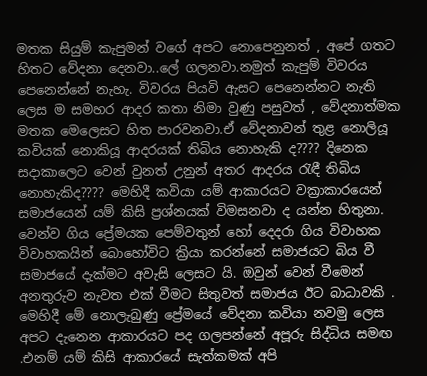මතක සියුම් කැපුමන් වගේ අපට නොපෙනුනත් , අපේ ගතට හිතට වේදනා දෙනවා..ලේ ගලනවා.නමුත් කැපුම් විවරය පෙනෙන්නේ නැහැ. විවරය පියවි ඇසට පෙනෙන්නට නැති ලෙස ම සමහර ආදර කතා නිමා වුණු පසුවත් , වේදනාත්මක මතක මෙලෙසට හිත පාරවනවා.ඒ වේදනාවන් තුළ නොලියූ කවියක් නොකියූ ආදරයක් තිබිය නොහැකි ද???? දිනෙක සදාකාලෙට වෙන් වුනත් උනුන් අතර ආදරය රැඳී තිබිය නොහැකිද???? මෙහිදී කවියා යම් ආකාරයට වක්‍රාකාරයෙන් සමාජයෙන් යම් කිසි ප්‍රශ්නයක් විමසනවා ද යන්න හිතුනා. වෙන්ව ගිය ප්‍රේමයක පෙම්වතුන් හෝ දෙදරා ගිය විවාහක විවාහකයින් බොහෝවිට ක්‍රියා කරන්නේ සමාජයට බිය වී සමාජයේ දැක්මට අවැසි ලෙසට යි. ඔවුන් වෙන් වීමෙන් අනතුරුව නැවත එක් වීමට සිතුවත් සමාජය ඊට බාධාවකි . මෙහිදී මේ නොලැබුණු ප්‍රේමයේ වේදනා කවියා නවමු ලෙස අපට දැනෙන ආකාරයට පද ගලපන්නේ අපූරු සිද්ධිය සමඟ .එනම් යම් කිසි ආකාරයේ සැත්කමක් අපි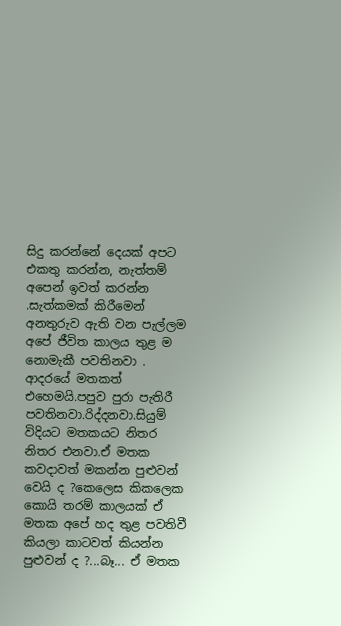සිදු කරන්නේ දෙයක් අපට එකතු කරන්න, නැත්තම් අපෙන් ඉවත් කරන්න .සැත්කමක් කිරීමෙන් අනතුරුව ඇති වන පැල්ලම අපේ ජීවිත කාලය තුළ ම නොමැකී පවතිනවා . ආදරයේ මතකත් එහෙමයි.පපුව පුරා පැතිරී පවතිනවා.රිද්දනවා.සියුම් විදියට මතකයට නිතර නිතර එනවා.ඒ මතක කවදාවත් මකන්න පුළුවන් වෙයි ද ?කෙලෙස කිකලෙක කොයි තරම් කාලයක් ඒ මතක අපේ හද තුළ පවතිවී කියලා කාටවත් කියන්න පුළුවන් ද ?...බෑ... ඒ මතක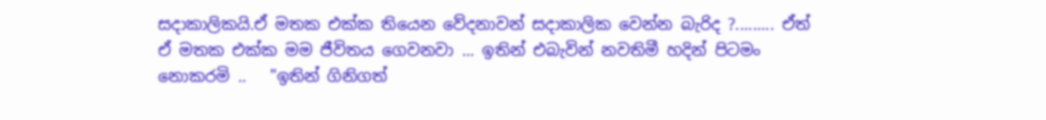සදාකාලිකයි.ඒ මතක එක්ක තියෙන වේදනාවන් සදාකාලික වෙන්න බැරිද ?......... ඒත් ඒ මතක එක්ක මම ජීවිතය ගෙවනවා ... ඉතින් එබැවින් නවතිමී හදින් පිටමං නොකරමි ..   "ඉතින් ගිනිගත්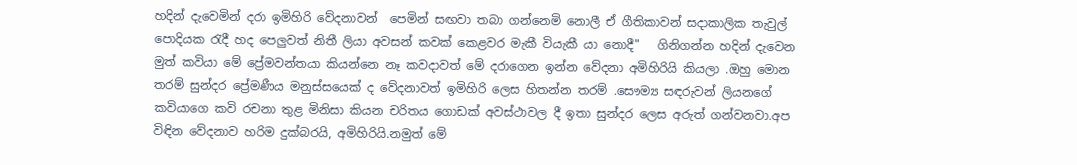හදින් දැවෙමින් දරා ඉමිහිරි වේදනාවන්  පෙමින් සඟවා තබා ගන්නෙමි නොලී ඒ ගීතිකාවන් සදාකාලික තැවුල් පොදියක රැදී හද පෙලුවත් නිතී ලියා අවසන් කවක් කෙළවර මැකී වියැකී යා නොදී"   ගිනිගන්න හදින් දැවෙන මුත් කවියා මේ ප්‍රේමවන්තයා කියන්නෙ නෑ කවදාවත් මේ දරාගෙන ඉන්න වේදනා අමිහිරියි කියලා .ඔහු මොන තරම් සුන්දර ප්‍රේමණීය මනුස්සයෙක් ද වේදනාවත් ඉමිහිරි ලෙස හිතන්න තරම් .සෞම්‍ය සඳරුවන් ලියනගේ කවියාගෙ කවි රචනා තුළ මිනිසා කියන චරිතය ගොඩක් අවස්ථාවල දී ඉතා සුන්දර ලෙස අරුත් ගන්වනවා.අප විඳින වේදනාව හරිම දුක්බරයි, අමිහිරියි.නමුත් මේ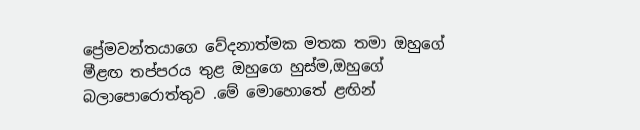ප්‍රේමවන්තයාගෙ වේදනාත්මක මතක තමා ඔහුගේ මීළඟ තප්පරය තුළ ඔහුගෙ හුස්ම,ඔහුගේ බලාපොරොත්තුව .මේ මොහොතේ ළඟින්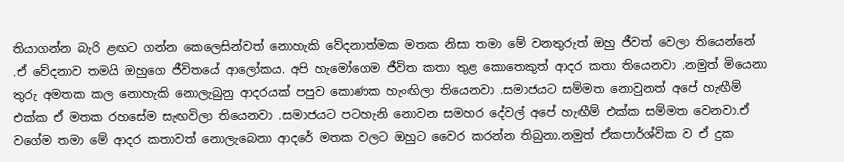තියාගන්න බැරි ළඟට ගන්න කෙලෙසින්වත් නොහැකි වේදනාත්මක මතක නිසා තමා මේ වනතුරුත් ඔහු ජීවත් වෙලා තියෙන්නේ .ඒ වේදනාව තමයි ඔහුගෙ ජීවිතයේ ආලෝකය. අපි හැමෝගෙම ජීවිත කතා තුළ කොතෙකුත් ආදර කතා තියෙනවා .නමුත් මියෙනා තුරු අමතක කල නොහැකි නොලැබුනු ආදරයක් පපුව කොණක හැංඟිලා තියෙනවා .සමාජයට සම්මත නොවුනත් අපේ හැඟීම් එක්ක ඒ මතක රහසේම සැඟවිලා තියෙනවා .සමාජයට පටහැනි නොවන සමහර දේවල් අපේ හැඟීම් එක්ක සම්මත වෙනවා.ඒ වගේම තමා මේ ආදර කතාවත් නොලැබෙනා ආදරේ මතක වලට ඔහුට වෛර කරන්න තිබුනා.නමුත් ඒකපාර්ශ්වික ව ඒ දුක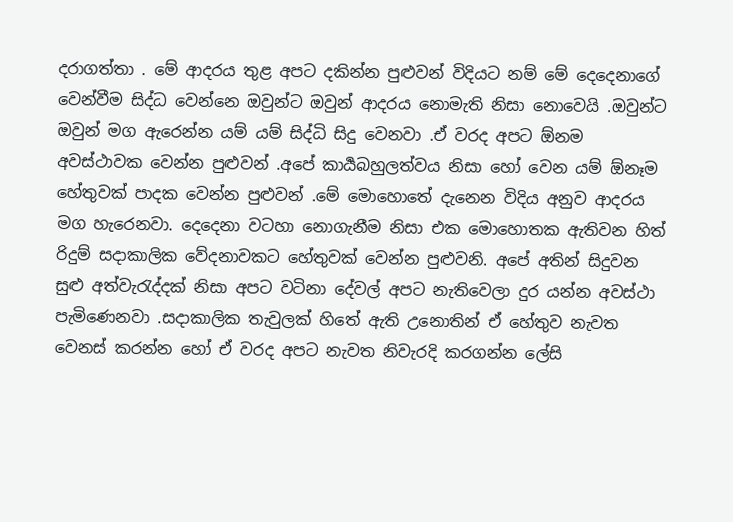දරාගත්තා . මේ ආදරය තුළ අපට දකින්න පුළුවන් විදියට නම් මේ දෙදෙනාගේ වෙන්වීම සිද්ධ වෙන්නෙ ඔවුන්ට ඔවුන් ආදරය නොමැති නිසා නොවෙයි .ඔවුන්ට ඔවුන් මග ඇරෙන්න යම් යම් සිද්ධි සිදු වෙනවා .ඒ වරද අපට ඕනම අවස්ථාවක වෙන්න පුළුවන් .අපේ කාර්‍යබහුලත්වය නිසා හෝ වෙන යම් ඕනෑම හේතුවක් පාදක වෙන්න පුළුවන් .මේ මොහොතේ දැනෙන විදිය අනුව ආදරය මග හැරෙනවා. දෙදෙනා වටහා නොගැනීම නිසා එක මොහොතක ඇතිවන හිත් රිදුම් සදාකාලික වේදනාවකට හේතුවක් වෙන්න පුළුවනි. අපේ අතින් සිදුවන සුළු අත්වැරැද්දක් නිසා අපට වටිනා දේවල් අපට නැතිවෙලා දුර යන්න අවස්ථා පැමිණෙනවා .සදාකාලික තැවුලක් හිතේ ඇති උනොතින් ඒ හේතුව නැවත වෙනස් කරන්න හෝ ඒ වරද අපට නැවත නිවැරදි කරගන්න ලේසි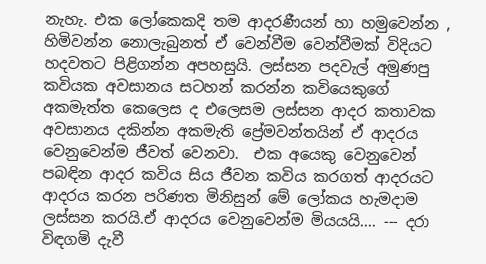නැහැ. එක ලෝකෙකදි තම ආදරණීයන් හා හමුවෙන්න , හිමිවන්න නොලැබුනත් ඒ වෙන්වීම වෙන්වීමක් විදියට හදවතට පිළිගන්න අපහසුයි. ලස්සන පදවැල් අමුණපු කවියක අවසානය සටහන් කරන්න කවියෙකුගේ අකමැත්ත කෙලෙස ද එලෙසම ලස්සන ආදර කතාවක අවසානය දකින්න අකමැති ප්‍රේමවන්තයින් ඒ ආදරය වෙනුවෙන්ම ජීවත් වෙනවා.  එක අයෙකු වෙනුවෙන් පබඳින ආදර කවිය සිය ජීවන කවිය කරගත් ආදරයට ආදරය කරන පරිණත මිනිසුන් මේ ලෝකය හැමදාම ලස්සන කරයි.ඒ ආදරය වෙනුවෙන්ම මියයයි.... --- දරා විඳගමි දැවී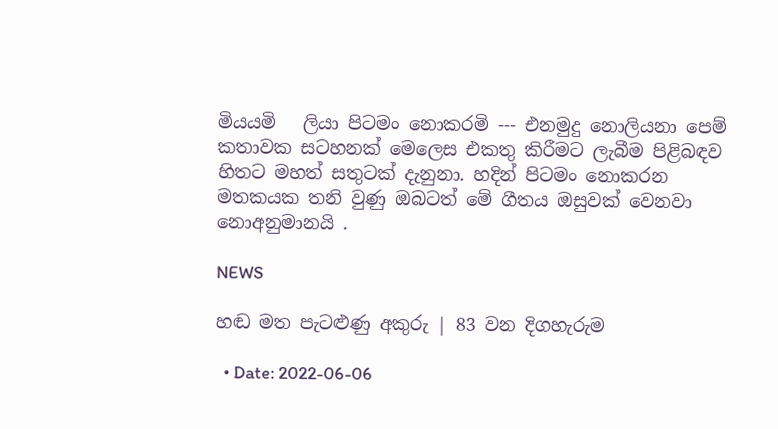මියයමි   ලියා පිටමං නොකරමි --- එනමුදු නොලියනා පෙම් කතාවක සටහනක් මෙලෙස එකතු කිරීමට ලැබීම පිළිබඳව හිතට මහත් සතුටක් දැනුනා. හදින් පිටමං නොකරන මතකයක තනි වුණු ඔබටත් මේ ගීතය ඔසුවක් වෙනවා නොඅනුමානයි .

NEWS

හඬ මත පැටළුණු අකුරු | 83 වන දිගහැරුම

  • Date: 2022-06-06